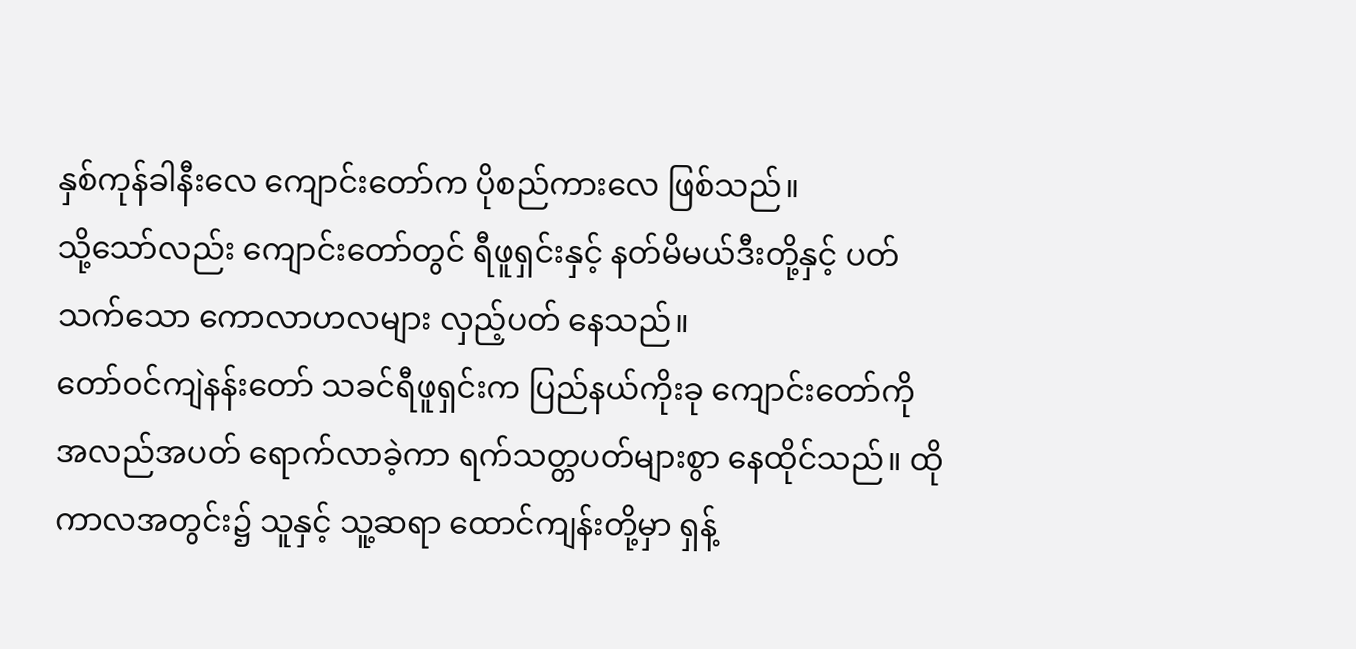နှစ်ကုန်ခါနီးလေ ကျောင်းတော်က ပိုစည်ကားလေ ဖြစ်သည်။
သို့သော်လည်း ကျောင်းတော်တွင် ရီဖူရှင်းနှင့် နတ်မိမယ်ဒီးတို့နှင့် ပတ်သက်သော ကောလာဟလများ လှည့်ပတ် နေသည်။
တော်ဝင်ကျဲနန်းတော် သခင်ရီဖူရှင်းက ပြည်နယ်ကိုးခု ကျောင်းတော်ကို အလည်အပတ် ရောက်လာခဲ့ကာ ရက်သတ္တပတ်များစွာ နေထိုင်သည်။ ထိုကာလအတွင်း၌ သူနှင့် သူ့ဆရာ ထောင်ကျန်းတို့မှာ ရှန့်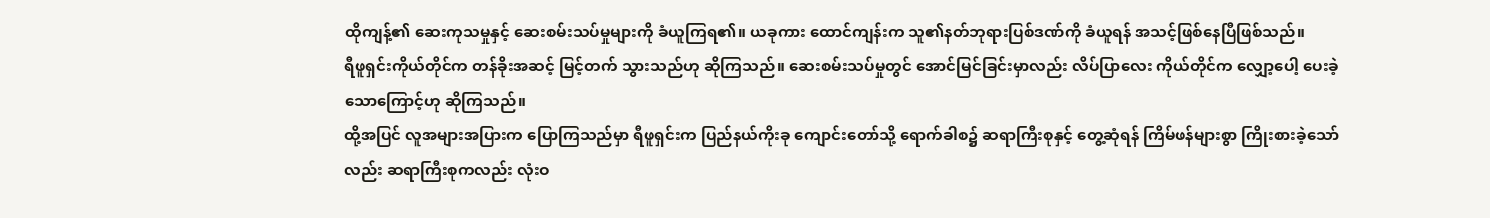ထိုကျန့်၏ ဆေးကုသမှုနှင့် ဆေးစမ်းသပ်မှုများကို ခံယူကြရ၏။ ယခုကား ထောင်ကျန်းက သူ၏နတ်ဘုရားပြစ်ဒဏ်ကို ခံယူရန် အသင့်ဖြစ်နေပြီဖြစ်သည်။
ရီဖူရှင်းကိုယ်တိုင်က တန်ခိုးအဆင့် မြင့်တက် သွားသည်ဟု ဆိုကြသည်။ ဆေးစမ်းသပ်မှုတွင် အောင်မြင်ခြင်းမှာလည်း လိပ်ပြာလေး ကိုယ်တိုင်က လျှော့ပေါ့ ပေးခဲ့သောကြောင့်ဟု ဆိုကြသည်။
ထို့အပြင် လူအများအပြားက ပြောကြသည်မှာ ရီဖူရှင်းက ပြည်နယ်ကိုးခု ကျောင်းတော်သို့ ရောက်ခါစ၌ ဆရာကြီးစုနှင့် တွေ့ဆုံရန် ကြိမ်ဖန်များစွာ ကြိုးစားခဲ့သော်လည်း ဆရာကြီးစုကလည်း လုံးဝ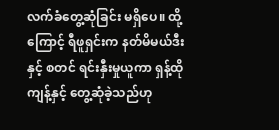လက်ခံတွေ့ဆုံခြင်း မရှိပေ။ ထို့ကြောင့် ရီဖူရှင်းက နတ်မိမယ်ဒီးနှင့် စတင် ရင်းနှီးမှုယူကာ ရှန့်ထိုကျန့်နှင့် တွေ့ဆုံခဲ့သည်ဟု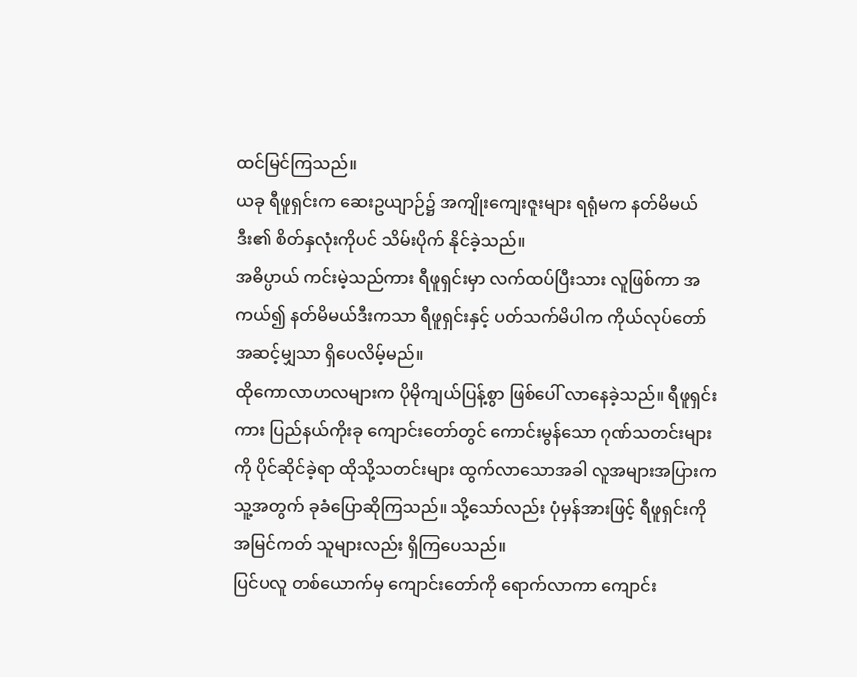ထင်မြင်ကြသည်။
ယခု ရီဖူရှင်းက ဆေးဥယျာဉ်၌ အကျိုးကျေးဇူးများ ရရုံမက နတ်မိမယ်ဒီး၏ စိတ်နှလုံးကိုပင် သိမ်းပိုက် နိုင်ခဲ့သည်။
အဓိပ္ပာယ် ကင်းမဲ့သည်ကား ရီဖူရှင်းမှာ လက်ထပ်ပြီးသား လူဖြစ်ကာ အကယ်၍ နတ်မိမယ်ဒီးကသာ ရီဖူရှင်းနှင့် ပတ်သက်မိပါက ကိုယ်လုပ်တော် အဆင့်မျှသာ ရှိပေလိမ့်မည်။
ထိုကောလာဟလများက ပိုမိုကျယ်ပြန့်စွာ ဖြစ်ပေါ် လာနေခဲ့သည်။ ရီဖူရှင်းကား ပြည်နယ်ကိုးခု ကျောင်းတော်တွင် ကောင်းမွန်သော ဂုဏ်သတင်းများကို ပိုင်ဆိုင်ခဲ့ရာ ထိုသို့သတင်းများ ထွက်လာသောအခါ လူအများအပြားက သူ့အတွက် ခုခံပြောဆိုကြသည်။ သို့သော်လည်း ပုံမှန်အားဖြင့် ရီဖူရှင်းကို အမြင်ကတ် သူများလည်း ရှိကြပေသည်။
ပြင်ပလူ တစ်ယောက်မှ ကျောင်းတော်ကို ရောက်လာကာ ကျောင်း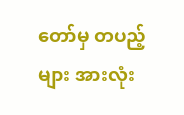တော်မှ တပည့်များ အားလုံး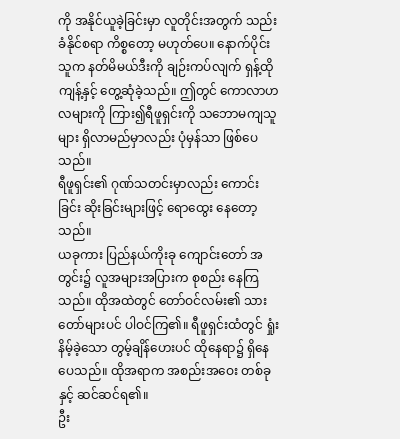ကို အနိုင်ယူခဲ့ခြင်းမှာ လူတိုင်းအတွက် သည်းခံနိုင်စရာ ကိစ္စတော့ မဟုတ်ပေ။ နောက်ပိုင်း သူက နတ်မိမယ်ဒီးကို ချဉ်းကပ်လျက် ရှန့်ထိုကျန့်နှင့် တွေ့ဆုံခဲ့သည်။ ဤတွင် ကောလာဟလများကို ကြား၍ရီဖူရှင်းကို သဘောမကျသူများ ရှိလာမည်မှာလည်း ပုံမှန်သာ ဖြစ်ပေသည်။
ရီဖူရှင်း၏ ဂုဏ်သတင်းမှာလည်း ကောင်းခြင်း ဆိုးခြင်းများဖြင့် ရောထွေး နေတော့သည်။
ယခုကား ပြည်နယ်ကိုးခု ကျောင်းတော် အတွင်း၌ လူအများအပြားက စုစည်း နေကြသည်။ ထိုအထဲတွင် တော်ဝင်လမ်း၏ သားတော်များပင် ပါဝင်ကြ၏။ ရီဖူရှင်းထံတွင် ရှုံးနိမ့်ခဲ့သော တွမ့်ချိန်ဟေးပင် ထိုနေရာ၌ ရှိနေပေသည်။ ထိုအရာက အစည်းအဝေး တစ်ခုနှင့် ဆင်ဆင်ရ၏။
ဦး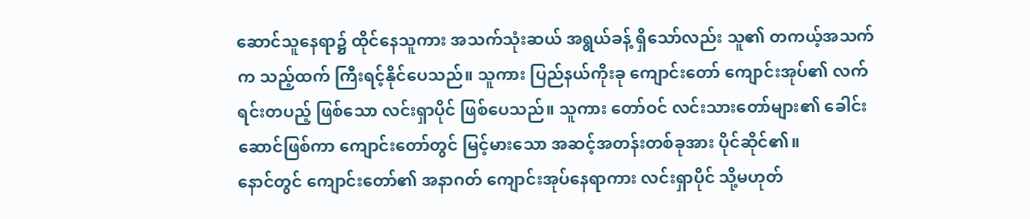ဆောင်သူနေရာ၌ ထိုင်နေသူကား အသက်သုံးဆယ် အရွယ်ခန့် ရှိသော်လည်း သူ၏ တကယ့်အသက်က သည့်ထက် ကြီးရင့်နိုင်ပေသည်။ သူကား ပြည်နယ်ကိုးခု ကျောင်းတော် ကျောင်းအုပ်၏ လက်ရင်းတပည့် ဖြစ်သော လင်းရှာပိုင် ဖြစ်ပေသည်။ သူကား တော်ဝင် လင်းသားတော်များ၏ ခေါင်းဆောင်ဖြစ်ကာ ကျောင်းတော်တွင် မြင့်မားသော အဆင့်အတန်းတစ်ခုအား ပိုင်ဆိုင်၏။
နောင်တွင် ကျောင်းတော်၏ အနာဂတ် ကျောင်းအုပ်နေရာကား လင်းရှာပိုင် သို့မဟုတ်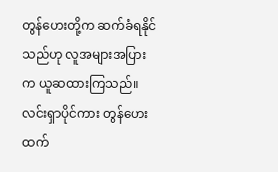တွန်ဟေးတို့က ဆက်ခံရနိုင်သည်ဟု လူအများအပြားက ယူဆထားကြသည်။
လင်းရှာပိုင်ကား တွန်ဟေးထက်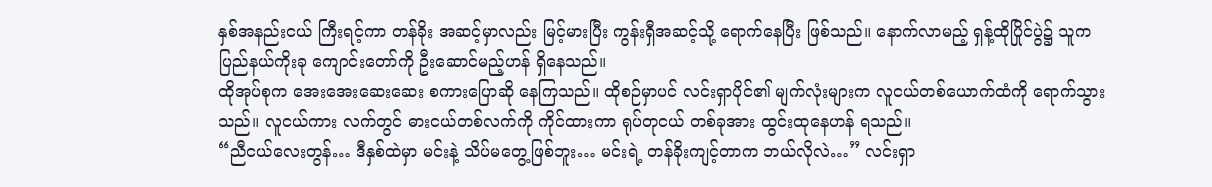နှစ်အနည်းငယ် ကြီးရင့်ကာ တန်ခိုး အဆင့်မှာလည်း မြင့်မားပြီး ကွန်းရှီအဆင့်သို့ ရောက်နေပြီး ဖြစ်သည်။ နောက်လာမည့် ရှန့်ထိုပြိုင်ပွဲ၌ သူက ပြည်နယ်ကိုးခု ကျောင်းတော်ကို ဦးဆောင်မည့်ဟန် ရှိနေသည်။
ထိုအုပ်စုက အေးအေးဆေးဆေး စကားပြောဆို နေကြသည်။ ထိုစဉ်မှာပင် လင်းရှာပိုင်၏ မျက်လုံးများက လူငယ်တစ်ယောက်ထံကို ရောက်သွားသည်။ လူငယ်ကား လက်တွင် ဓားငယ်တစ်လက်ကို ကိုင်ထားကာ ရုပ်တုငယ် တစ်ခုအား ထွင်းထုနေဟန် ရသည်။
“ညီငယ်လေးတွန်… ဒီနှစ်ထဲမှာ မင်းနဲ့ သိပ်မတွေ့ဖြစ်ဘူး… မင်းရဲ့ တန်ခိုးကျင့်တာက ဘယ်လိုလဲ…” လင်းရှာ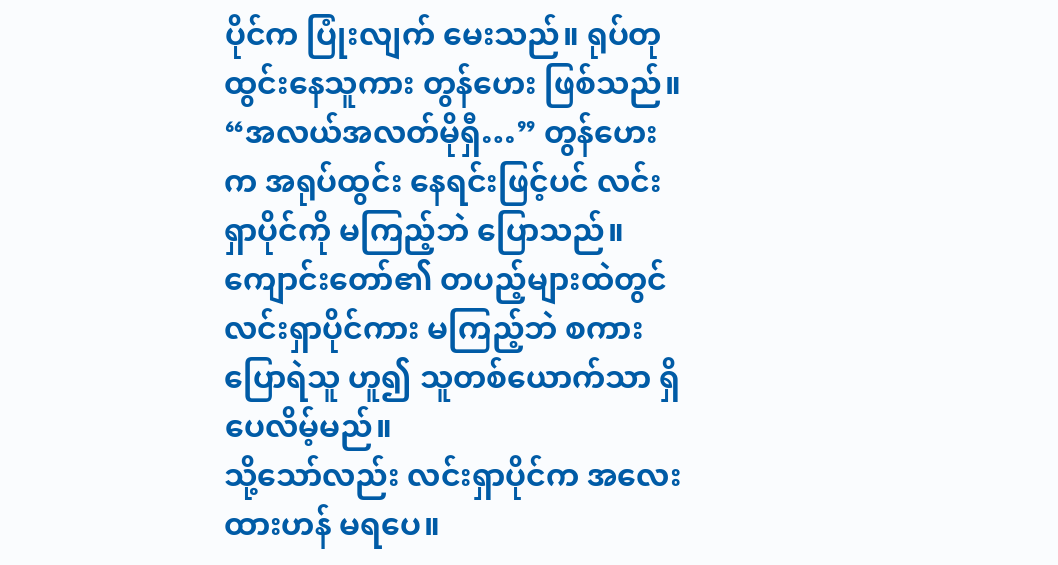ပိုင်က ပြုံးလျက် မေးသည်။ ရုပ်တုထွင်းနေသူကား တွန်ဟေး ဖြစ်သည်။
“အလယ်အလတ်မိုရှီ…” တွန်ဟေးက အရုပ်ထွင်း နေရင်းဖြင့်ပင် လင်းရှာပိုင်ကို မကြည့်ဘဲ ပြောသည်။ ကျောင်းတော်၏ တပည့်များထဲတွင် လင်းရှာပိုင်ကား မကြည့်ဘဲ စကားပြောရဲသူ ဟူ၍ သူတစ်ယောက်သာ ရှိပေလိမ့်မည်။
သို့သော်လည်း လင်းရှာပိုင်က အလေးထားဟန် မရပေ။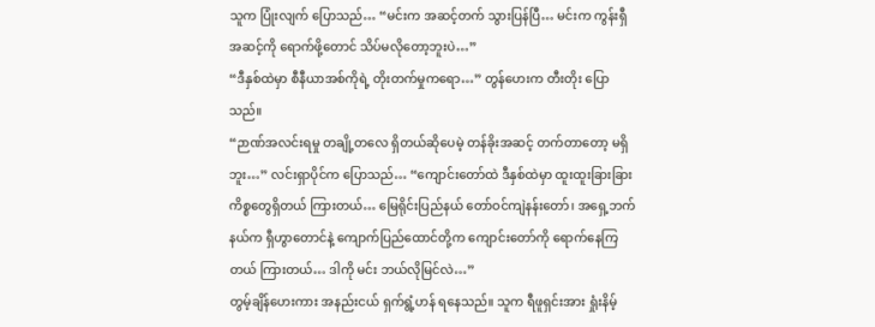သူက ပြုံးလျက် ပြောသည်… “မင်းက အဆင့်တက် သွားပြန်ပြီ… မင်းက ကွန်းရှီအဆင့်ကို ရောက်ဖို့တောင် သိပ်မလိုတော့ဘူးပဲ…”
“ဒီနှစ်ထဲမှာ စီနီယာအစ်ကိုရဲ့ တိုးတက်မှုကရော…” တွန်ဟေးက တီးတိုး ပြောသည်။
“ဉာဏ်အလင်းရမှု တချို့တလေ ရှိတယ်ဆိုပေမဲ့ တန်ခိုးအဆင့် တက်တာတော့ မရှိဘူး…” လင်းရှာပိုင်က ပြောသည်… “ကျောင်းတော်ထဲ ဒီနှစ်ထဲမှာ ထူးထူးခြားခြား ကိစ္စတွေရှိတယ် ကြားတယ်… မြေရိုင်းပြည်နယ် တော်ဝင်ကျဲနန်းတော်၊ အရှေ့ဘက်နယ်က ရှီဟွာတောင်နဲ့ ကျောက်ပြည်ထောင်တို့က ကျောင်းတော်ကို ရောက်နေကြတယ် ကြားတယ်… ဒါကို မင်း ဘယ်လိုမြင်လဲ…”
တွမ့်ချိန်ဟေးကား အနည်းငယ် ရှက်ရွံ့ဟန် ရနေသည်။ သူက ရီဖူရှင်းအား ရှုံးနိမ့်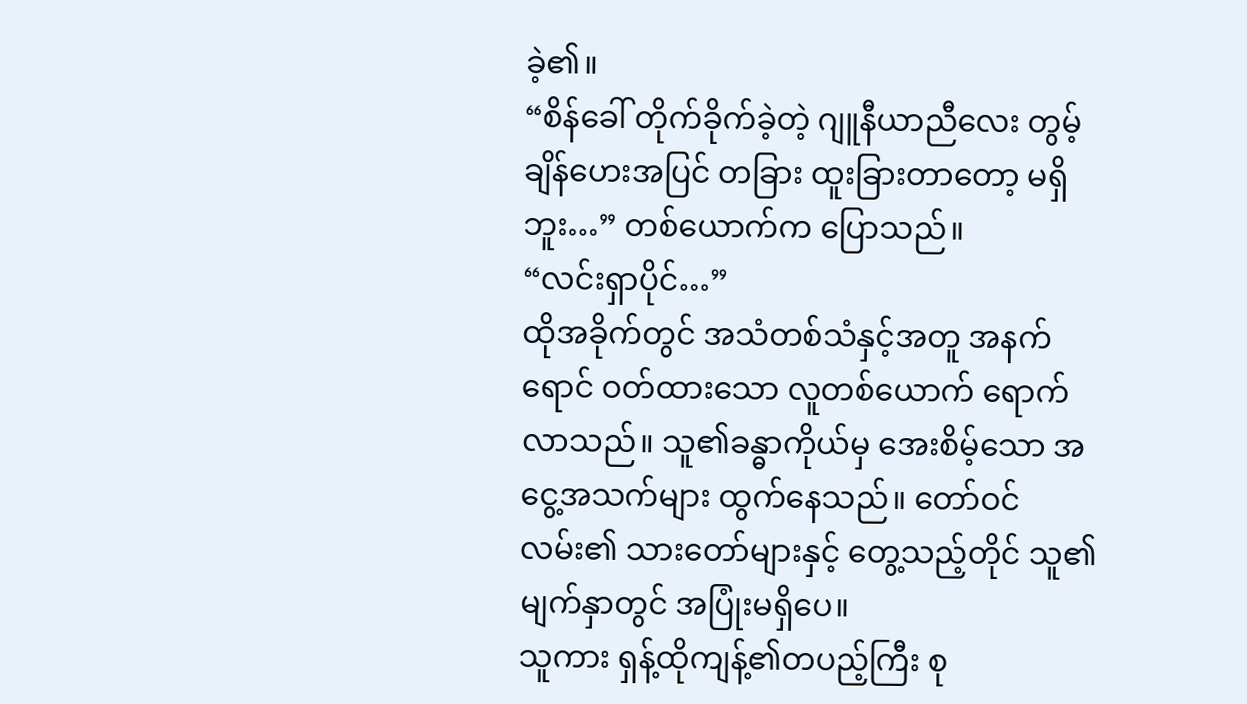ခဲ့၏။
“စိန်ခေါ် တိုက်ခိုက်ခဲ့တဲ့ ဂျူနီယာညီလေး တွမ့်ချိန်ဟေးအပြင် တခြား ထူးခြားတာတော့ မရှိဘူး…” တစ်ယောက်က ပြောသည်။
“လင်းရှာပိုင်…”
ထိုအခိုက်တွင် အသံတစ်သံနှင့်အတူ အနက်ရောင် ဝတ်ထားသော လူတစ်ယောက် ရောက်လာသည်။ သူ၏ခန္ဓာကိုယ်မှ အေးစိမ့်သော အငွေ့အသက်များ ထွက်နေသည်။ တော်ဝင်လမ်း၏ သားတော်များနှင့် တွေ့သည့်တိုင် သူ၏မျက်နှာတွင် အပြုံးမရှိပေ။
သူကား ရှန့်ထိုကျန့်၏တပည့်ကြီး စု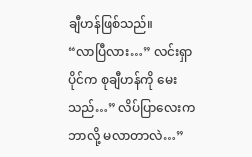ချီဟန်ဖြစ်သည်။
“လာပြီလား…” လင်းရှာပိုင်က စုချီဟန်ကို မေးသည်…” လိပ်ပြာလေးက ဘာလို့ မလာတာလဲ…”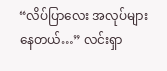“လိပ်ပြာလေး အလုပ်များနေတယ်…” လင်းရှာ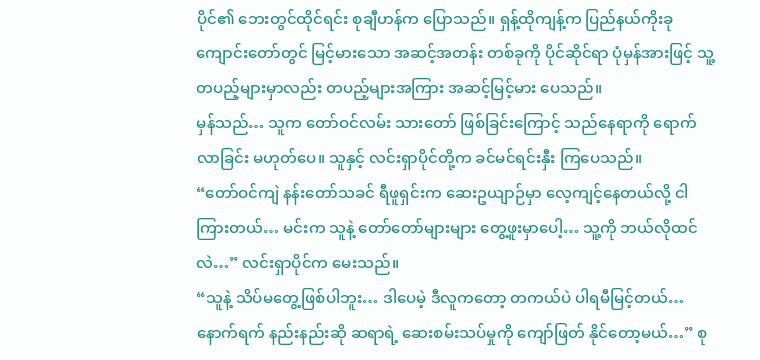ပိုင်၏ ဘေးတွင်ထိုင်ရင်း စုချီဟန်က ပြောသည်။ ရှန့်ထိုကျန့်က ပြည်နယ်ကိုးခု ကျောင်းတော်တွင် မြင့်မားသော အဆင့်အတန်း တစ်ခုကို ပိုင်ဆိုင်ရာ ပုံမှန်အားဖြင့် သူ့တပည့်များမှာလည်း တပည့်များအကြား အဆင့်မြင့်မား ပေသည်။
မှန်သည်… သူက တော်ဝင်လမ်း သားတော် ဖြစ်ခြင်းကြောင့် သည်နေရာကို ရောက်လာခြင်း မဟုတ်ပေ။ သူနှင့် လင်းရှာပိုင်တို့က ခင်မင်ရင်းနှီး ကြပေသည်။
“တော်ဝင်ကျဲ နန်းတော်သခင် ရီဖူရှင်းက ဆေးဥယျာဉ်မှာ လေ့ကျင့်နေတယ်လို့ ငါကြားတယ်… မင်းက သူနဲ့ တော်တော်များများ တွေ့ဖူးမှာပေါ့… သူ့ကို ဘယ်လိုထင်လဲ…” လင်းရှာပိုင်က မေးသည်။
“သူနဲ့ သိပ်မတွေ့ဖြစ်ပါဘူး… ဒါပေမဲ့ ဒီလူကတော့ တကယ်ပဲ ပါရမီမြင့်တယ်… နောက်ရက် နည်းနည်းဆို ဆရာရဲ့ ဆေးစမ်းသပ်မှုကို ကျော်ဖြတ် နိုင်တော့မယ်…” စု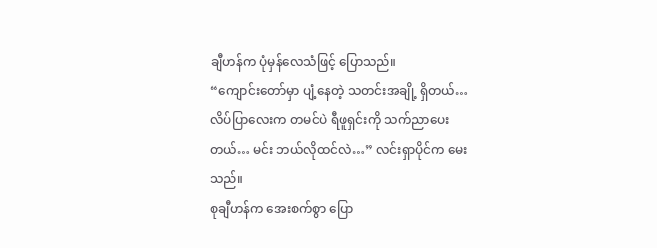ချီဟန်က ပုံမှန်လေသံဖြင့် ပြောသည်။
“ကျောင်းတော်မှာ ပျံ့နေတဲ့ သတင်းအချို့ ရှိတယ်… လိပ်ပြာလေးက တမင်ပဲ ရီဖူရှင်းကို သက်ညာပေးတယ်… မင်း ဘယ်လိုထင်လဲ…” လင်းရှာပိုင်က မေးသည်။
စုချီဟန်က အေးစက်စွာ ပြော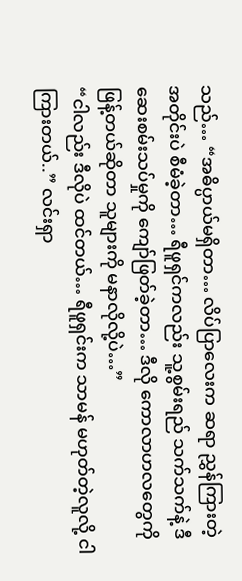သည်… “အဓိပ္ပာယ်မရှိတာ… လိပ်ပြာလေးက ဆရာ ညွှန်ကြားတဲ့ အတိုင်းပဲ စီမံခဲ့တာ… ရီဖူရှင်ကလည်း သူ့စွမ်းရည် သက်သက်နဲ့ ဒီဆေးစမ်းသပ်မှုကို ကျော်ဖြတ်ခဲ့တာ… ဒီလို ကောလာဟလတွေကို ဖြန့်တယ်ဆိုတာ သူများကို မနာလိုလို့ပဲ…”
“ငါလည်း ဒီလိုပဲ ထင်တယ်… ရီဖူရှင်းက သာမန် မဟုတ်တဲ့လူလို့ ငါကြားတယ်..” လင်းရှာ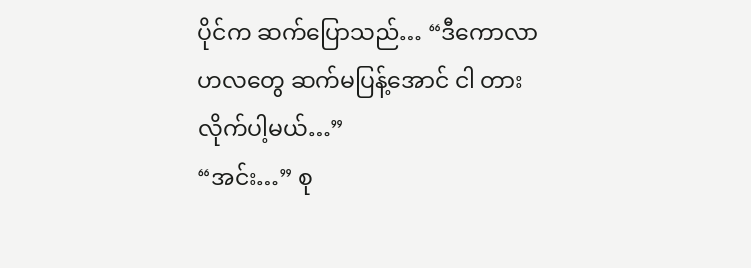ပိုင်က ဆက်ပြောသည်… “ဒီကောလာဟလတွေ ဆက်မပြန့်အောင် ငါ တားလိုက်ပါ့မယ်…”
“အင်း…” စု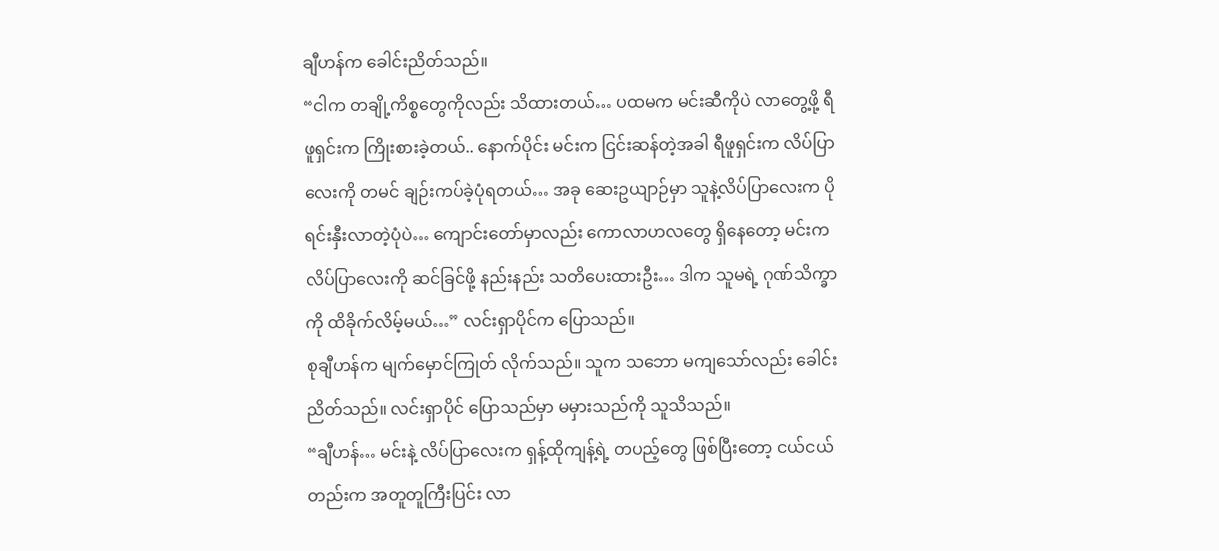ချီဟန်က ခေါင်းညိတ်သည်။
“ငါက တချို့ကိစ္စတွေကိုလည်း သိထားတယ်… ပထမက မင်းဆီကိုပဲ လာတွေ့ဖို့ ရီဖူရှင်းက ကြိုးစားခဲ့တယ်.. နောက်ပိုင်း မင်းက ငြင်းဆန်တဲ့အခါ ရီဖူရှင်းက လိပ်ပြာလေးကို တမင် ချဉ်းကပ်ခဲ့ပုံရတယ်… အခု ဆေးဥယျာဉ်မှာ သူနဲ့လိပ်ပြာလေးက ပိုရင်းနှီးလာတဲ့ပုံပဲ… ကျောင်းတော်မှာလည်း ကောလာဟလတွေ ရှိနေတော့ မင်းက လိပ်ပြာလေးကို ဆင်ခြင်ဖို့ နည်းနည်း သတိပေးထားဦး… ဒါက သူမရဲ့ ဂုဏ်သိက္ခာကို ထိခိုက်လိမ့်မယ်…” လင်းရှာပိုင်က ပြောသည်။
စုချီဟန်က မျက်မှောင်ကြုတ် လိုက်သည်။ သူက သဘော မကျသော်လည်း ခေါင်းညိတ်သည်။ လင်းရှာပိုင် ပြောသည်မှာ မမှားသည်ကို သူသိသည်။
“ချီဟန်… မင်းနဲ့ လိပ်ပြာလေးက ရှန့်ထိုကျန့်ရဲ့ တပည့်တွေ ဖြစ်ပြီးတော့ ငယ်ငယ်တည်းက အတူတူကြီးပြင်း လာ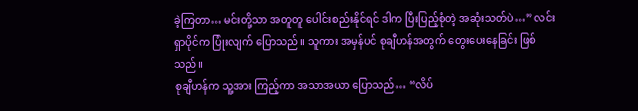ခဲ့ကြတာ… မင်းတို့သာ အတူတူ ပေါင်းစည်းနိုင်ရင် ဒါက ပြီးပြည့်စုံတဲ့ အဆုံးသတ်ပဲ…” လင်းရှာပိုင်က ပြုံးလျက် ပြောသည်။ သူကား အမှန်ပင် စုချီဟန်အတွက် တွေးပေးနေခြင်း ဖြစ်သည်။
စုချီဟန်က သူ့အား ကြည့်ကာ အသာအယာ ပြောသည်… “လိပ်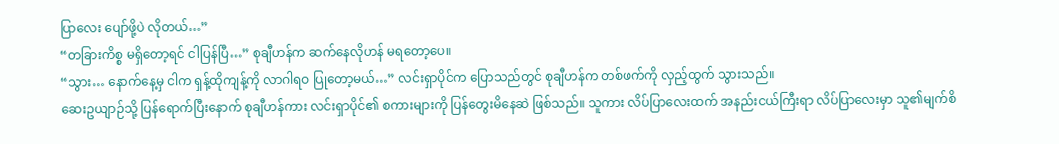ပြာလေး ပျော်ဖို့ပဲ လိုတယ်…”
“တခြားကိစ္စ မရှိတော့ရင် ငါပြန်ပြီ…” စုချီဟန်က ဆက်နေလိုဟန် မရတော့ပေ။
“သွား… နောက်နေ့မှ ငါက ရှန့်ထိုကျန့်ကို လာဂါရဝ ပြုတော့မယ်…” လင်းရှာပိုင်က ပြောသည်တွင် စုချီဟန်က တစ်ဖက်ကို လှည့်ထွက် သွားသည်။
ဆေးဥယျာဉ်သို့ ပြန်ရောက်ပြီးနောက် စုချီဟန်ကား လင်းရှာပိုင်၏ စကားများကို ပြန်တွေးမိနေဆဲ ဖြစ်သည်။ သူကား လိပ်ပြာလေးထက် အနည်းငယ်ကြီးရာ လိပ်ပြာလေးမှာ သူ၏မျက်စိ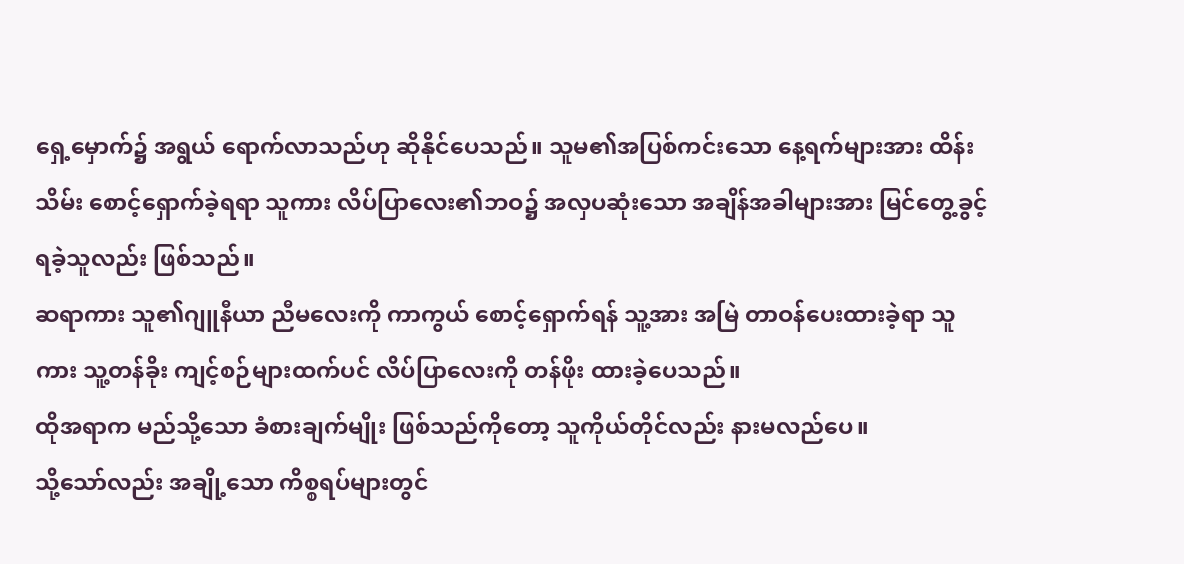ရှေ့မှောက်၌ အရွယ် ရောက်လာသည်ဟု ဆိုနိုင်ပေသည်။ သူမ၏အပြစ်ကင်းသော နေ့ရက်များအား ထိန်းသိမ်း စောင့်ရှောက်ခဲ့ရရာ သူကား လိပ်ပြာလေး၏ဘဝ၌ အလှပဆုံးသော အချိန်အခါများအား မြင်တွေ့ခွင့်ရခဲ့သူလည်း ဖြစ်သည်။
ဆရာကား သူ၏ဂျူနီယာ ညီမလေးကို ကာကွယ် စောင့်ရှောက်ရန် သူ့အား အမြဲ တာဝန်ပေးထားခဲ့ရာ သူကား သူ့တန်ခိုး ကျင့်စဉ်များထက်ပင် လိပ်ပြာလေးကို တန်ဖိုး ထားခဲ့ပေသည်။
ထိုအရာက မည်သို့သော ခံစားချက်မျိုး ဖြစ်သည်ကိုတော့ သူကိုယ်တိုင်လည်း နားမလည်ပေ။
သို့သော်လည်း အချို့သော ကိစ္စရပ်များတွင်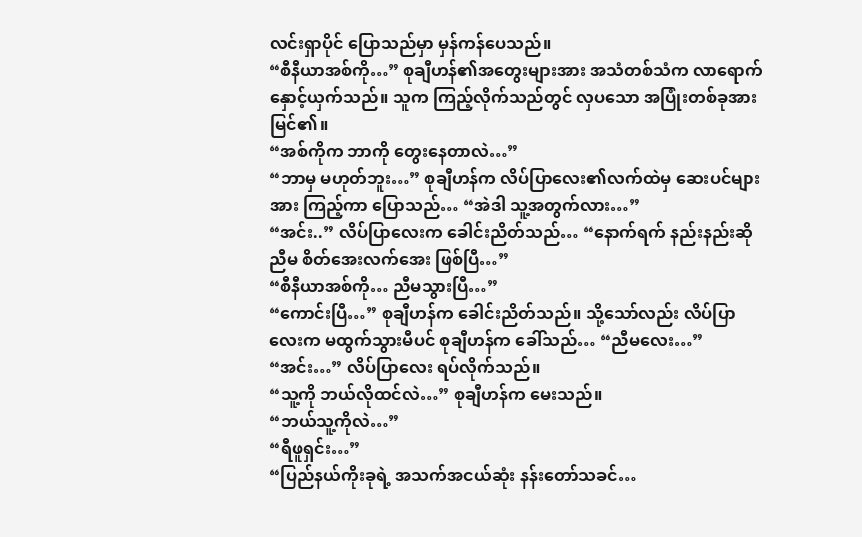လင်းရှာပိုင် ပြောသည်မှာ မှန်ကန်ပေသည်။
“စီနီယာအစ်ကို…” စုချီဟန်၏အတွေးများအား အသံတစ်သံက လာရောက် နှောင့်ယှက်သည်။ သူက ကြည့်လိုက်သည်တွင် လှပသော အပြုံးတစ်ခုအား မြင်၏။
“အစ်ကိုက ဘာကို တွေးနေတာလဲ…”
“ဘာမှ မဟုတ်ဘူး…” စုချီဟန်က လိပ်ပြာလေး၏လက်ထဲမှ ဆေးပင်များအား ကြည့်ကာ ပြောသည်… “အဲဒါ သူ့အတွက်လား…”
“အင်း..” လိပ်ပြာလေးက ခေါင်းညိတ်သည်… “နောက်ရက် နည်းနည်းဆို ညီမ စိတ်အေးလက်အေး ဖြစ်ပြီ…”
“စီနီယာအစ်ကို… ညီမသွားပြီ…”
“ကောင်းပြီ…” စုချီဟန်က ခေါင်းညိတ်သည်။ သို့သော်လည်း လိပ်ပြာလေးက မထွက်သွားမီပင် စုချီဟန်က ခေါ်သည်… “ညီမလေး…”
“အင်း…” လိပ်ပြာလေး ရပ်လိုက်သည်။
“သူ့ကို ဘယ်လိုထင်လဲ…” စုချီဟန်က မေးသည်။
“ဘယ်သူ့ကိုလဲ…”
“ရီဖူရှင်း…”
“ပြည်နယ်ကိုးခုရဲ့ အသက်အငယ်ဆုံး နန်းတော်သခင်…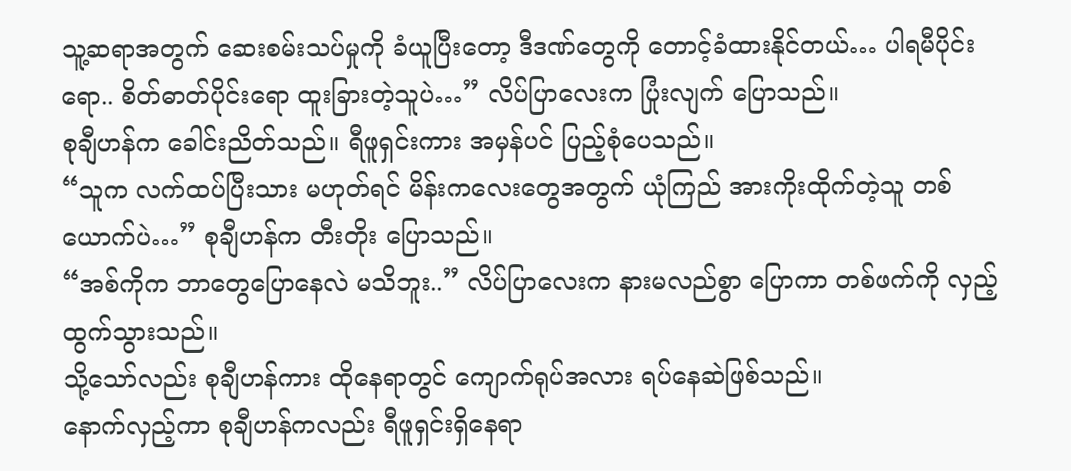သူ့ဆရာအတွက် ဆေးစမ်းသပ်မှုကို ခံယူပြီးတော့ ဒီဒဏ်တွေကို တောင့်ခံထားနိုင်တယ်… ပါရမီပိုင်းရော.. စိတ်ဓာတ်ပိုင်းရော ထူးခြားတဲ့သူပဲ…” လိပ်ပြာလေးက ပြုံးလျက် ပြောသည်။
စုချီဟန်က ခေါင်းညိတ်သည်။ ရီဖူရှင်းကား အမှန်ပင် ပြည့်စုံပေသည်။
“သူက လက်ထပ်ပြီးသား မဟုတ်ရင် မိန်းကလေးတွေအတွက် ယုံကြည် အားကိုးထိုက်တဲ့သူ တစ်ယောက်ပဲ…” စုချီဟန်က တီးတိုး ပြောသည်။
“အစ်ကိုက ဘာတွေပြောနေလဲ မသိဘူး..” လိပ်ပြာလေးက နားမလည်စွာ ပြောကာ တစ်ဖက်ကို လှည့်ထွက်သွားသည်။
သို့သော်လည်း စုချီဟန်ကား ထိုနေရာတွင် ကျောက်ရုပ်အလား ရပ်နေဆဲဖြစ်သည်။
နောက်လှည့်ကာ စုချီဟန်ကလည်း ရီဖူရှင်းရှိနေရာ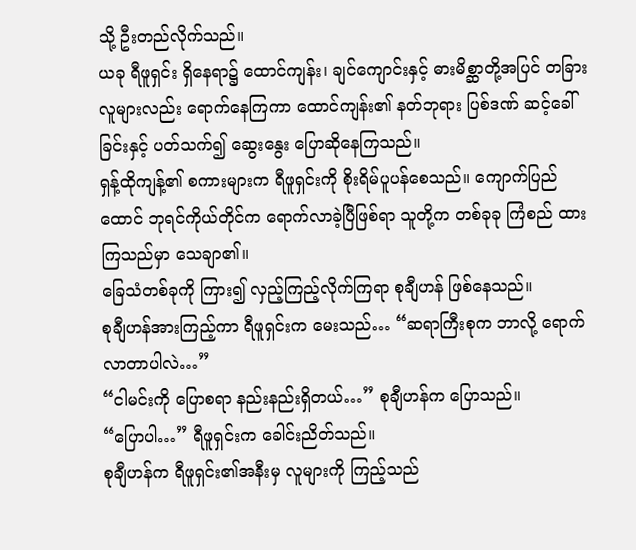သို့ ဦးတည်လိုက်သည်။
ယခု ရီဖူရှင်း ရှိနေရာ၌ ထောင်ကျန်း၊ ချင်ကျောင်းနှင့် ဓားမိစ္ဆာတို့အပြင် တခြားလူများလည်း ရောက်နေကြကာ ထောင်ကျန်း၏ နတ်ဘုရား ပြစ်ဒဏ် ဆင့်ခေါ်ခြင်းနှင့် ပတ်သက်၍ ဆွေးနွေး ပြောဆိုနေကြသည်။
ရှန့်ထိုကျန့်၏ စကားများက ရီဖူရှင်းကို စိုးရိမ်ပူပန်စေသည်။ ကျောက်ပြည်ထောင် ဘုရင်ကိုယ်တိုင်က ရောက်လာခဲ့ပြီဖြစ်ရာ သူတို့က တစ်ခုခု ကြံစည် ထားကြသည်မှာ သေချာ၏။
ခြေသံတစ်ခုကို ကြား၍ လှည့်ကြည့်လိုက်ကြရာ စုချီဟန် ဖြစ်နေသည်။
စုချီဟန်အားကြည့်ကာ ရီဖူရှင်းက မေးသည်… “ဆရာကြီးစုက ဘာလို့ ရောက်လာတာပါလဲ…”
“ငါမင်းကို ပြောစရာ နည်းနည်းရှိတယ်…” စုချီဟန်က ပြောသည်။
“ပြောပါ…” ရီဖူရှင်းက ခေါင်းညိတ်သည်။
စုချီဟန်က ရီဖူရှင်း၏အနီးမှ လူများကို ကြည့်သည်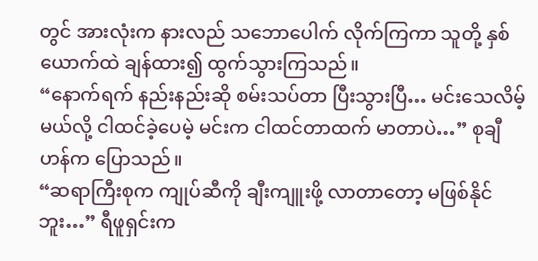တွင် အားလုံးက နားလည် သဘောပေါက် လိုက်ကြကာ သူတို့ နှစ်ယောက်ထဲ ချန်ထား၍ ထွက်သွားကြသည်။
“နောက်ရက် နည်းနည်းဆို စမ်းသပ်တာ ပြီးသွားပြီ… မင်းသေလိမ့်မယ်လို့ ငါထင်ခဲ့ပေမဲ့ မင်းက ငါထင်တာထက် မာတာပဲ…” စုချီဟန်က ပြောသည်။
“ဆရာကြီးစုက ကျုပ်ဆီကို ချီးကျူးဖို့ လာတာတော့ မဖြစ်နိုင်ဘူး…” ရီဖူရှင်းက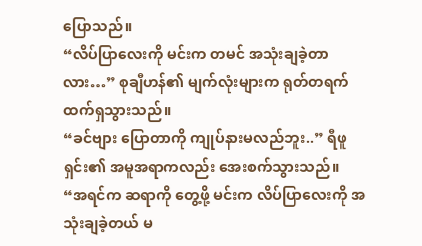ပြောသည်။
“လိပ်ပြာလေးကို မင်းက တမင် အသုံးချခဲ့တာလား…” စုချီဟန်၏ မျက်လုံးများက ရုတ်တရက် ထက်ရှသွားသည်။
“ခင်ဗျား ပြောတာကို ကျုပ်နားမလည်ဘူး..” ရီဖူရှင်း၏ အမူအရာကလည်း အေးစက်သွားသည်။
“အရင်က ဆရာကို တွေ့ဖို့ မင်းက လိပ်ပြာလေးကို အသုံးချခဲ့တယ် မ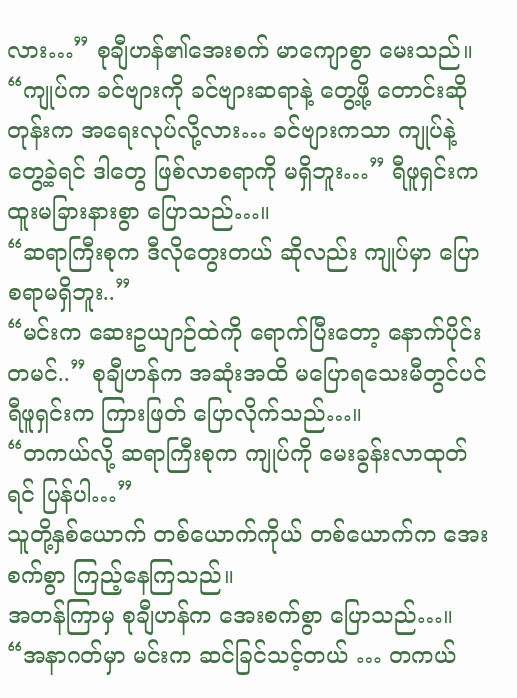လား…” စုချီဟန်၏အေးစက် မာကျောစွာ မေးသည်။
“ကျုပ်က ခင်ဗျားကို ခင်ဗျားဆရာနဲ့ တွေ့ဖို့ တောင်းဆိုတုန်းက အရေးလုပ်လို့လား… ခင်ဗျားကသာ ကျုပ်နဲ့တွေ့ခဲ့ရင် ဒါတွေ ဖြစ်လာစရာကို မရှိဘူး…” ရီဖူရှင်းက ထူးမခြားနားစွာ ပြောသည်…။
“ဆရာကြီးစုက ဒီလိုတွေးတယ် ဆိုလည်း ကျုပ်မှာ ပြောစရာမရှိဘူး..”
“မင်းက ဆေးဥယျာဉ်ထဲကို ရောက်ပြီးတော့ နောက်ပိုင်း တမင်..” စုချီဟန်က အဆုံးအထိ မပြောရသေးမီတွင်ပင် ရီဖူရှင်းက ကြားဖြတ် ပြောလိုက်သည်…။
“တကယ်လို့ ဆရာကြီးစုက ကျုပ်ကို မေးခွန်းလာထုတ်ရင် ပြန်ပါ…”
သူတို့နှစ်ယောက် တစ်ယောက်ကိုယ် တစ်ယောက်က အေးစက်စွာ ကြည့်နေကြသည်။
အတန်ကြာမှ စုချီဟန်က အေးစက်စွာ ပြောသည်…။
“အနာဂတ်မှာ မင်းက ဆင်ခြင်သင့်တယ် … တကယ်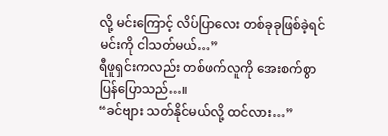လို့ မင်းကြောင့် လိပ်ပြာလေး တစ်ခုခုဖြစ်ခဲ့ရင် မင်းကို ငါသတ်မယ်…”
ရီဖူရှင်းကလည်း တစ်ဖက်လူကို အေးစက်စွာ ပြန်ပြောသည်…။
“ခင်ဗျား သတ်နိုင်မယ်လို့ ထင်လား…”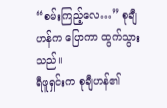“စမ်းကြည့်လေ…” စုချီဟန်က ပြောကာ ထွက်သွားသည်။
ရီဖူရှင်းက စုချီဟန်၏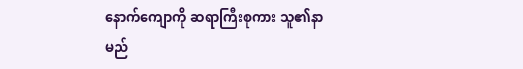နောက်ကျောကို ဆရာကြီးစုကား သူ၏နာမည်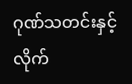ဂုဏ်သတင်းနှင့် လိုက်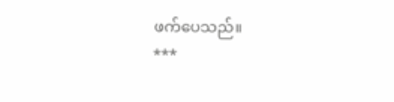ဖက်ပေသည်။
***